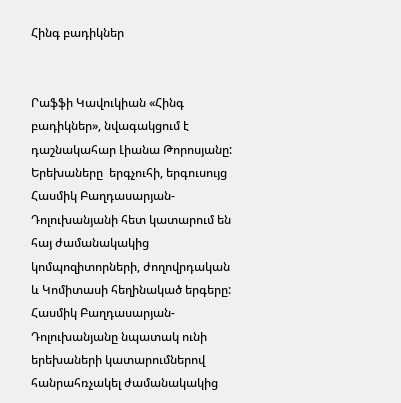Հինգ բադիկներ


Րաֆֆի Կավուկիան «Հինգ բադիկներ», նվագակցում է դաշնակահար Լիանա Թորոսյանը:
Երեխաները  երգչուհի, երգուսույց Հասմիկ Բաղդասարյան-Դոլուխանյանի հետ կատարում են հայ ժամանակակից կոմպոզիտորների, ժողովրդական և Կոմիտասի հեղինակած երգերը: Հասմիկ Բաղդասարյան-Դոլուխանյանը նպատակ ունի երեխաների կատարումներով հանրահռչակել ժամանակակից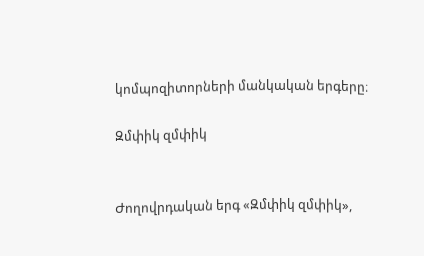կոմպոզիտորների մանկական երգերը։

Զմփիկ զմփիկ


Ժողովրդական երգ «Զմփիկ զմփիկ»,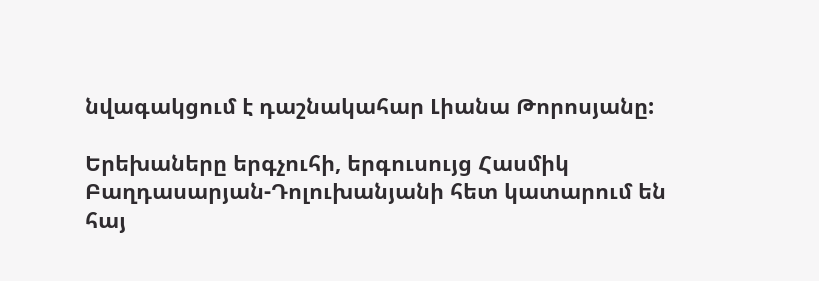նվագակցում է դաշնակահար Լիանա Թորոսյանը:

Երեխաները երգչուհի, երգուսույց Հասմիկ Բաղդասարյան-Դոլուխանյանի հետ կատարում են հայ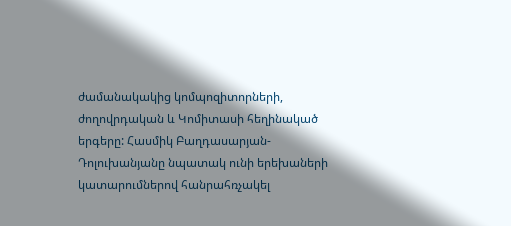ժամանակակից կոմպոզիտորների, ժողովրդական և Կոմիտասի հեղինակած երգերը: Հասմիկ Բաղդասարյան-Դոլուխանյանը նպատակ ունի երեխաների կատարումներով հանրահռչակել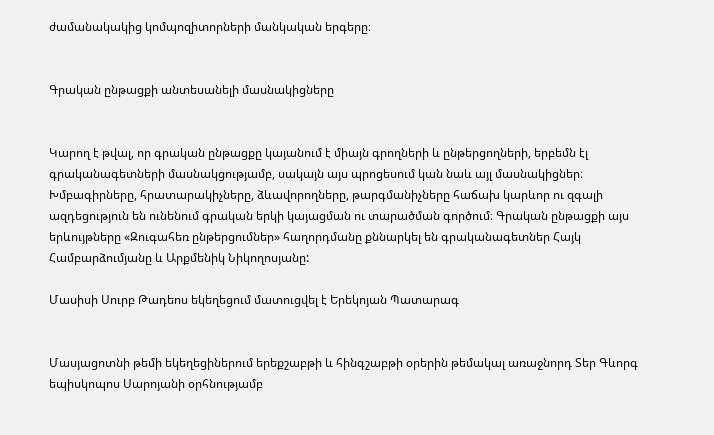ժամանակակից կոմպոզիտորների մանկական երգերը։


Գրական ընթացքի անտեսանելի մասնակիցները


Կարող է թվալ, որ գրական ընթացքը կայանում է միայն գրողների և ընթերցողների, երբեմն էլ գրականագետների մասնակցությամբ, սակայն այս պրոցեսում կան նաև այլ մասնակիցներ։ Խմբագիրները, հրատարակիչները, ձևավորողները, թարգմանիչները հաճախ կարևոր ու զգալի ազդեցություն են ունենում գրական երկի կայացման ու տարածման գործում։ Գրական ընթացքի այս երևույթները «Զուգահեռ ընթերցումներ» հաղորդմանը քննարկել են գրականագետներ Հայկ Համբարձումյանը և Արքմենիկ Նիկողոսյանը:

Մասիսի Սուրբ Թադեոս եկեղեցում մատուցվել է Երեկոյան Պատարագ


Մասյացոտնի թեմի եկեղեցիներում երեքշաբթի և հինգշաբթի օրերին թեմակալ առաջնորդ Տեր Գևորգ եպիսկոպոս Սարոյանի օրհնությամբ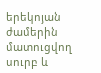երեկոյան ժամերին մատուցվող սուրբ և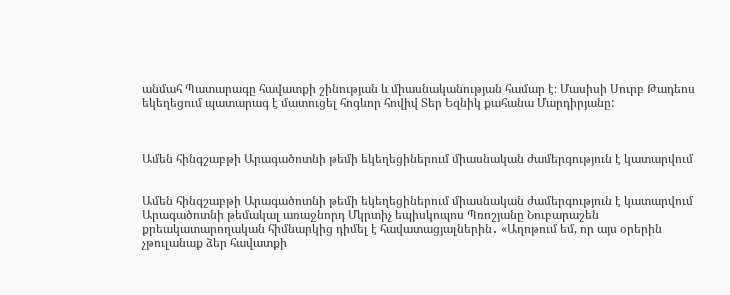անմահ Պատարագը հավատքի շինության և միասնականության համար է։ Մասիսի Սուրբ Թադեոս եկեղեցում պատարագ է մատուցել հոգևոր հովիվ Տեր Եզնիկ քահանա Մարդիրյանը:



Ամեն հինգշաբթի Արագածոտնի թեմի եկեղեցիներում միասնական ժամերգություն է կատարվում


Ամեն հինգշաբթի Արագածոտնի թեմի եկեղեցիներում միասնական ժամերգություն է կատարվում Արագածոտնի թեմակալ առաջնորդ Մկրտիչ եպիսկոպոս Պռոշյանը Նուբարաշեն քրեակատարողական հիմնարկից դիմել է հավատացյալներին․ «Աղոթում եմ, որ այս օրերին չթուլանաք ձեր հավատքի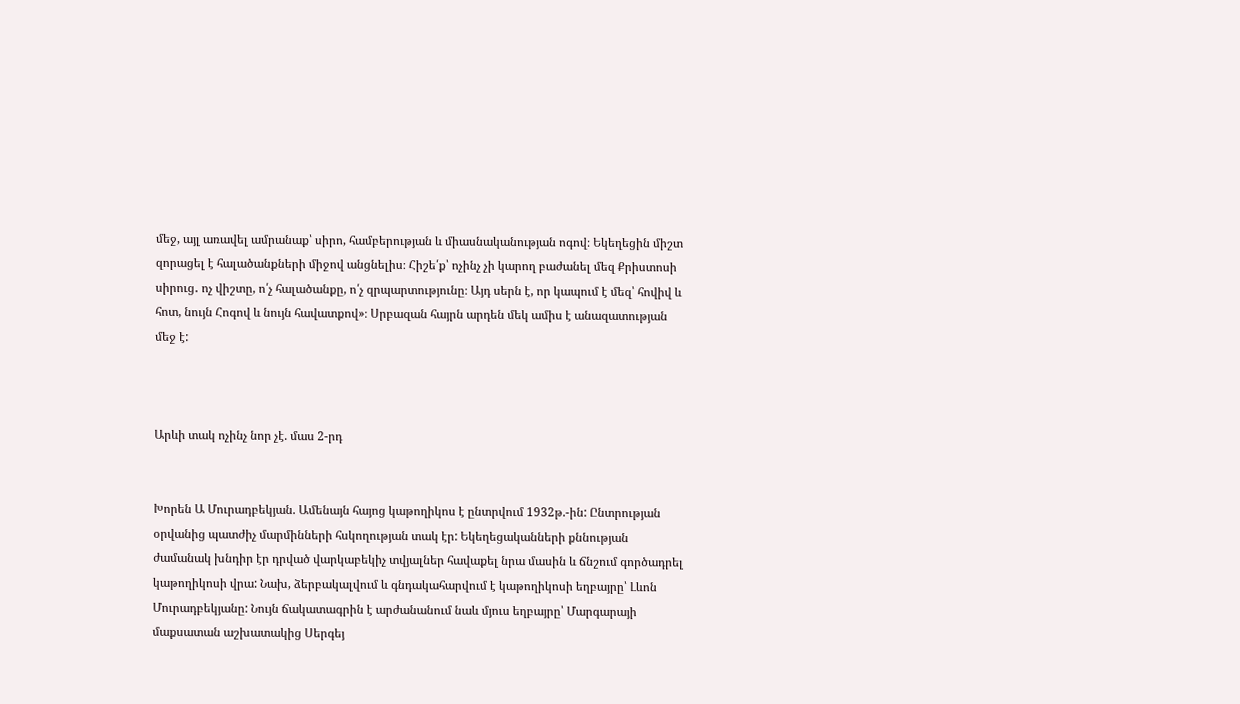մեջ, այլ առավել ամրանաք՝ սիրո, համբերության և միասնականության ոգով։ Եկեղեցին միշտ զորացել է հալածանքների միջով անցնելիս։ Հիշե՛ք՝ ոչինչ չի կարող բաժանել մեզ Քրիստոսի սիրուց․ ոչ վիշտը, ո՛չ հալածանքը, ո՛չ զրպարտությունը։ Այդ սերն է, որ կապում է մեզ՝ հովիվ և հոտ, նույն Հոգով և նույն հավատքով»։ Սրբազան հայրն արդեն մեկ ամիս է անազատության մեջ է:



Արևի տակ ոչինչ նոր չէ. մաս 2-րդ


Խորեն Ա Մուրադբեկյան. Ամենայն հայոց կաթողիկոս է ընտրվում 1932թ.-ին: Ընտրության օրվանից պատժիչ մարմինների հսկողության տակ էր: Եկեղեցականների քննության ժամանակ խնդիր էր դրված վարկաբեկիչ տվյալներ հավաքել նրա մասին և ճնշում գործադրել կաթողիկոսի վրա: Նախ, ձերբակալվում և գնդակահարվում է կաթողիկոսի եղբայրը՝ Լևոն Մուրադբեկյանը: Նույն ճակատագրին է արժանանում նաև մյուս եղբայրը՝ Մարգարայի մաքսատան աշխատակից Սերգեյ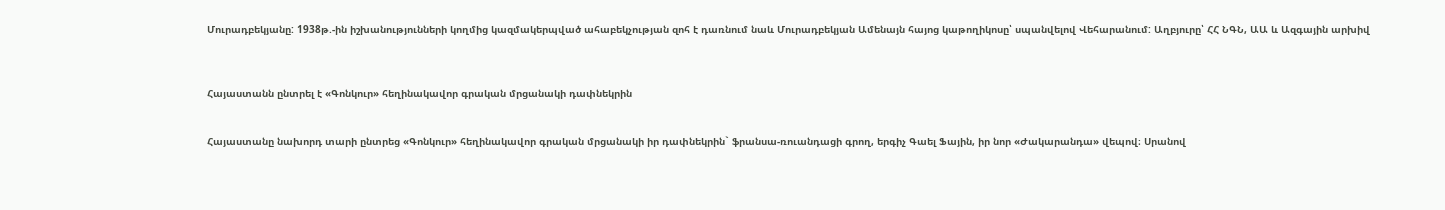Մուրադբեկյանը: 1938թ.-ին իշխանությունների կողմից կազմակերպված ահաբեկչության զոհ է դառնում նաև Մուրադբեկյան Ամենայն հայոց կաթողիկոսը՝ սպանվելով Վեհարանում: Աղբյուրը՝ ՀՀ ՆԳՆ, ԱԱ և Ազգային արխիվ



Հայաստանն ընտրել է «Գոնկուր» հեղինակավոր գրական մրցանակի դափնեկրին


Հայաստանը նախորդ տարի ընտրեց «Գոնկուր» հեղինակավոր գրական մրցանակի իր դափնեկրին` ֆրանսա-ռուանդացի գրող, երգիչ Գաել Ֆային, իր նոր «Ժակարանդա» վեպով։ Սրանով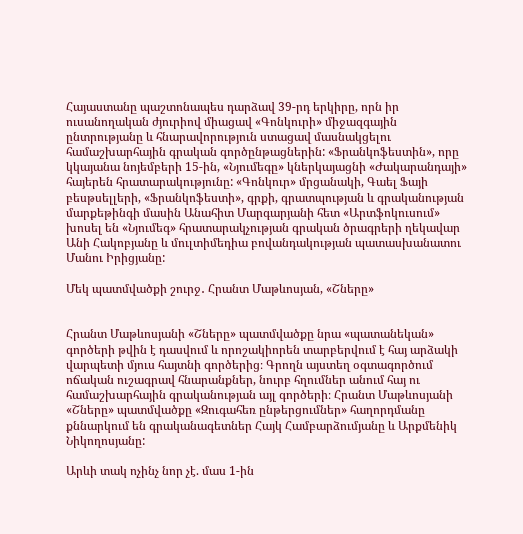Հայաստանը պաշտոնապես դարձավ 39-րդ երկիրը, որն իր ուսանողական ժյուրիով միացավ «Գոնկուրի» միջազգային ընտրությանը և հնարավորություն ստացավ մասնակցելու համաշխարհային գրական գործընթացներին: «Ֆրանկոֆեստին», որը կկայանա նոյեմբերի 15-ին, «Նյումեգը» կներկայացնի «Ժակարանդայի» հայերեն հրատարակությունը: «Գոնկուր» մրցանակի, Գաել Ֆայի բեսթսելլերի, «Ֆրանկոֆեստի», գրքի, գրատպության և գրականության մարքեթինգի մասին Անահիտ Մարգարյանի հետ «Արտֆոկուսում» խոսել են «Նյումեգ» հրատարակչության գրական ծրագրերի ղեկավար Անի Հակոբյանը և մուլտիմեդիա բովանդակության պատասխանատու Մանու Իրիցյանը:

Մեկ պատմվածքի շուրջ․ Հրանտ Մաթևոսյան, «Շները»


Հրանտ Մաթևոսյանի «Շները» պատմվածքը նրա «պատանեկան» գործերի թվին է դասվում և որոշակիորեն տարբերվում է հայ արձակի վարպետի մյուս հայտնի գործերից։ Գրողն այստեղ օգտագործում ոճական ուշագրավ հնարանքներ, նուրբ հղումներ անում հայ ու համաշխարհային գրականության այլ գործերի։ Հրանտ Մաթևոսյանի «Շները» պատմվածքը «Զուգահեռ ընթերցումներ» հաղորդմանը քննարկում են գրականագետներ Հայկ Համբարձումյանը և Արքմենիկ Նիկողոսյանը:

Արևի տակ ոչինչ նոր չէ. մաս 1-ին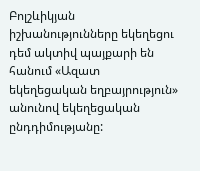Բոլշևիկյան իշխանությունները եկեղեցու դեմ ակտիվ պայքարի են հանում «Ազատ եկեղեցական եղբայրություն» անունով եկեղեցական ընդդիմությանը: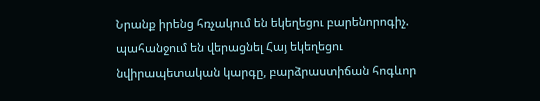Նրանք իրենց հռչակում են եկեղեցու բարենորոգիչ. պահանջում են վերացնել Հայ եկեղեցու նվիրապետական կարգը, բարձրաստիճան հոգևոր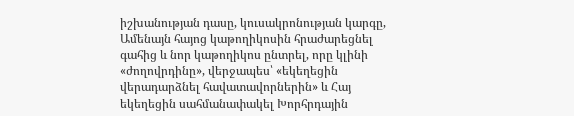իշխանության դասը, կուսակրոնության կարգը, Ամենայն հայոց կաթողիկոսին հրաժարեցնել գահից և նոր կաթողիկոս ընտրել, որը կլինի «ժողովրդինը», վերջապես՝ «եկեղեցին վերադարձնել հավատավորներին» և Հայ եկեղեցին սահմանափակել Խորհրդային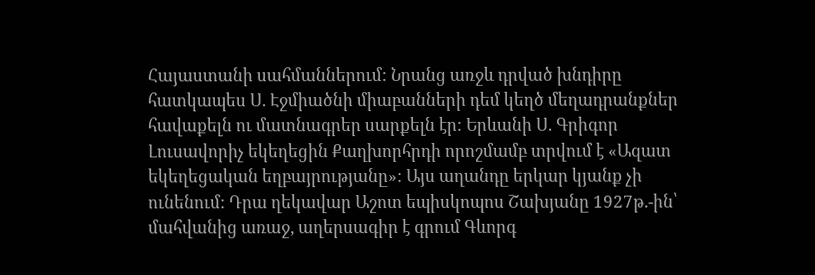Հայաստանի սահմաններում: Նրանց առջև դրված խնդիրը հատկապես Ս. Էջմիածնի միաբանների դեմ կեղծ մեղադրանքներ հավաքելն ու մատնագրեր սարքելն էր: Երևանի Ս. Գրիգոր Լուսավորիչ եկեղեցին Քաղխորհրդի որոշմամբ տրվում է «Ազատ եկեղեցական եղբայրությանը»: Այս աղանդը երկար կյանք չի ունենում: Դրա ղեկավար Աշոտ եպիսկոպոս Շախյանը 1927թ.-ին՝ մահվանից առաջ, աղերսագիր է գրում Գևորգ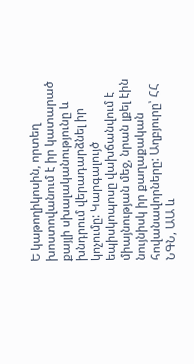Ե կաթողիկոսին, որտեղ խոստովանում է իր կատարած քայլի սխալականությունը և խնդրում վերադարձնել իր կոչումը: Կարգալույծ եպիսկոպոսը վախճանվում է միայնության մեջ, նրան լքել էին նույնիսկ իր քաղաքական հովանավորները: Աղբյուրը՝ ՀՀ ՆԳՆ, ԱԱ և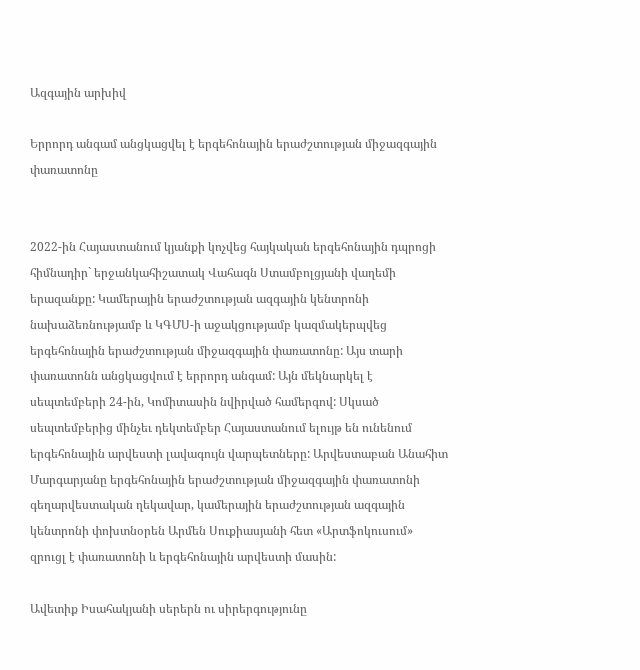Ազգային արխիվ

Երրորդ անգամ անցկացվել է երգեհոնային երաժշտության միջազգային փառատոնը


2022-ին Հայաստանում կյանքի կոչվեց հայկական երգեհոնային դպրոցի հիմնադիր` երջանկահիշատակ Վահագն Ստամբոլցյանի վաղեմի երազանքը: Կամերային երաժշտության ազգային կենտրոնի նախաձեռնությամբ և ԿԳՄՍ-ի աջակցությամբ կազմակերպվեց երգեհոնային երաժշտության միջազգային փառատոնը: Այս տարի փառատոնն անցկացվում է երրորդ անգամ: Այն մեկնարկել է սեպտեմբերի 24-ին, Կոմիտասին նվիրված համերգով: Սկսած սեպտեմբերից մինչեւ դեկտեմբեր Հայաստանում ելույթ են ունենում երգեհոնային արվեստի լավագույն վարպետները: Արվեստաբան Անահիտ Մարգարյանը երգեհոնային երաժշտության միջազգային փառատոնի գեղարվեստական ղեկավար, կամերային երաժշտության ազգային կենտրոնի փոխտնօրեն Արմեն Սուքիասյանի հետ «Արտֆոկուսում» զրուցլ է փառատոնի և երգեհոնային արվեստի մասին:

Ավետիք Իսահակյանի սերերն ու սիրերգությունը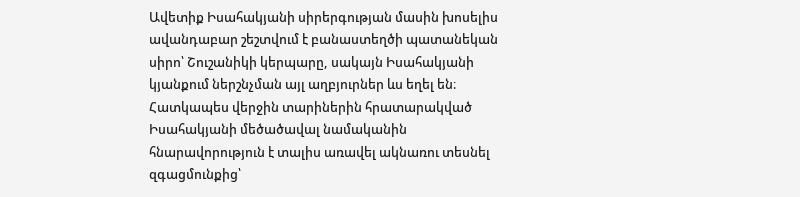Ավետիք Իսահակյանի սիրերգության մասին խոսելիս ավանդաբար շեշտվում է բանաստեղծի պատանեկան սիրո՝ Շուշանիկի կերպարը, սակայն Իսահակյանի կյանքում ներշնչման այլ աղբյուրներ ևս եղել են։ Հատկապես վերջին տարիներին հրատարակված Իսահակյանի մեծածավալ նամականին հնարավորություն է տալիս առավել ակնառու տեսնել զգացմունքից՝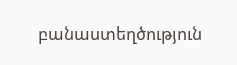բանաստեղծություն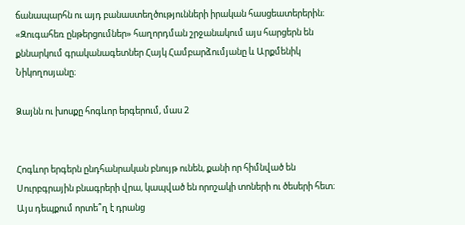ճանապարհն ու այդ բանաստեղծությունների իրական հասցեատերերին։ «Զուգահեռ ընթերցումներ» հաղորդման շրջանակում այս հարցերն են քննարկում գրականագետներ Հայկ Համբարձումյանը և Արքմենիկ Նիկողոսյանը։

Ձայնն ու խոսքը հոգևոր երգերում, մաս 2


Հոգևոր երգերն ընդհանրական բնույթ ունեն, քանի որ հիմնված են Սուրբգրային բնագրերի վրա, կապված են որոշակի տոների ու ծեսերի հետ։ Այս դեպքում որտե՞ղ է դրանց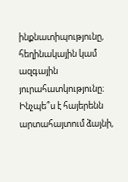ինքնատիպությունը, հեղինակային կամ ազգային յուրահատկությունը։ Ինչպե՞ս է հայերենն արտահայտում ձայնի,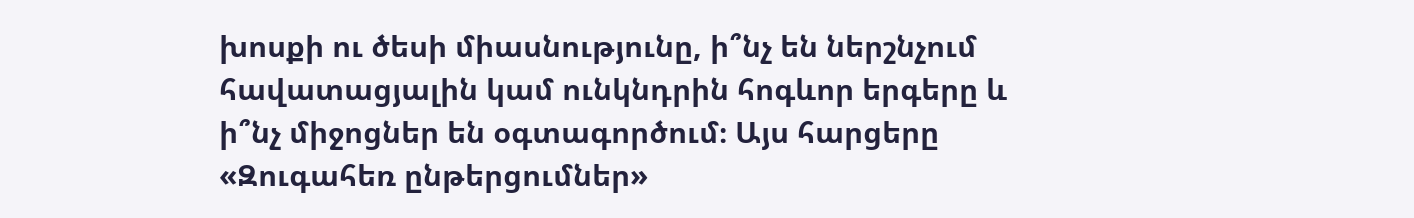խոսքի ու ծեսի միասնությունը, ի՞նչ են ներշնչում հավատացյալին կամ ունկնդրին հոգևոր երգերը և ի՞նչ միջոցներ են օգտագործում։ Այս հարցերը «Զուգահեռ ընթերցումներ»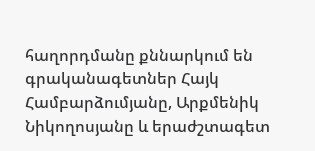հաղորդմանը քննարկում են գրականագետներ Հայկ Համբարձումյանը, Արքմենիկ Նիկողոսյանը և երաժշտագետ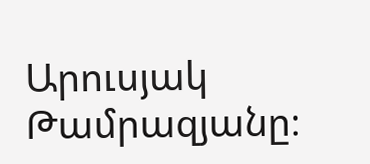Արուսյակ Թամրազյանը։